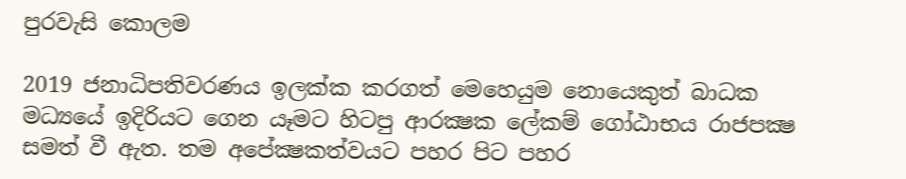පුරවැසි කොලම

2019 ජනාධිපතිවරණය ඉලක්ක කරගත් මෙහෙයුම නොයෙකුත් බාධක මධ්‍යයේ ඉදිරියට ගෙන යෑමට හිටපු ආරක්‍ෂක ලේකම් ගෝඨාභය රාජපක්‍ෂ සමත් වී ඇත. තම අපේක්‍ෂකත්වයට පහර පිට පහර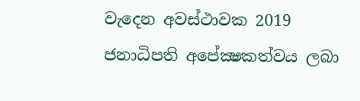වැදෙන අවස්ථාවක 2019 ජනාධිපති අපේක්‍ෂකත්වය ලබා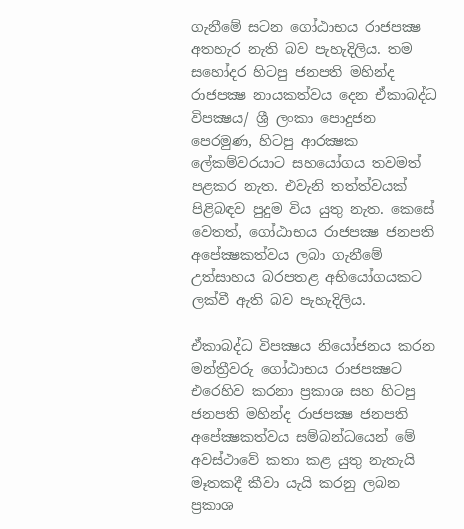ගැනීමේ සටන ගෝඨාභය රාජපක්‍ෂ අතහැර නැති බව පැහැදිලිය. තම සහෝදර හිටපු ජනපති මහින්ද රාජපක්‍ෂ නායකත්වය දෙන ඒකාබද්ධ විපක්‍ෂය/ ශ්‍රී ලංකා පොදුජන පෙරමුණ, හිටපු ආරක්‍ෂක ලේකම්වරයාට සහයෝගය තවමත් පළකර නැත. එවැනි තත්ත්වයක් පිළිබඳව පුදුම විය යුතු නැත. කෙසේ වෙතත්, ගෝඨාභය රාජපක්‍ෂ ජනපති අපේක්‍ෂකත්වය ලබා ගැනීමේ උත්සාහය බරපතළ අභියෝගයකට ලක්වී ඇති බව පැහැදිලිය.

ඒකාබද්ධ විපක්‍ෂය නියෝජනය කරන මන්ත්‍රීවරු ගෝඨාභය රාජපක්‍ෂට එරෙහිව කරනා ප්‍රකාශ සහ හිටපු ජනපති මහින්ද රාජපක්‍ෂ ජනපති අපේක්‍ෂකත්වය සම්බන්ධයෙන් මේ අවස්ථාවේ කතා කළ යුතු නැතැයි මෑතකදී කීවා යැයි කරනු ලබන ප්‍රකාශ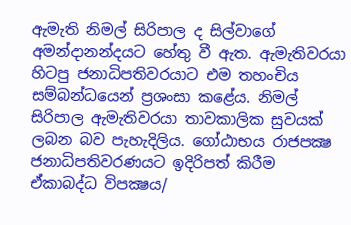ඇමැති නිමල් සිරිපාල ද සිල්වාගේ අමන්දානන්දයට හේතු වී ඇත. ඇමැතිවරයා හිටපු ජනාධිපතිවරයාට එම තහංචිය සම්බන්ධයෙන් ප්‍රශංසා කළේය. නිමල් සිරිපාල ඇමැතිවරයා තාවකාලික සුවයක් ලබන බව පැහැදිලිය. ගෝඨාභය රාජපක්‍ෂ ජනාධිපතිවරණයට ඉදිරිපත් කිරීම ඒකාබද්ධ විපක්‍ෂය/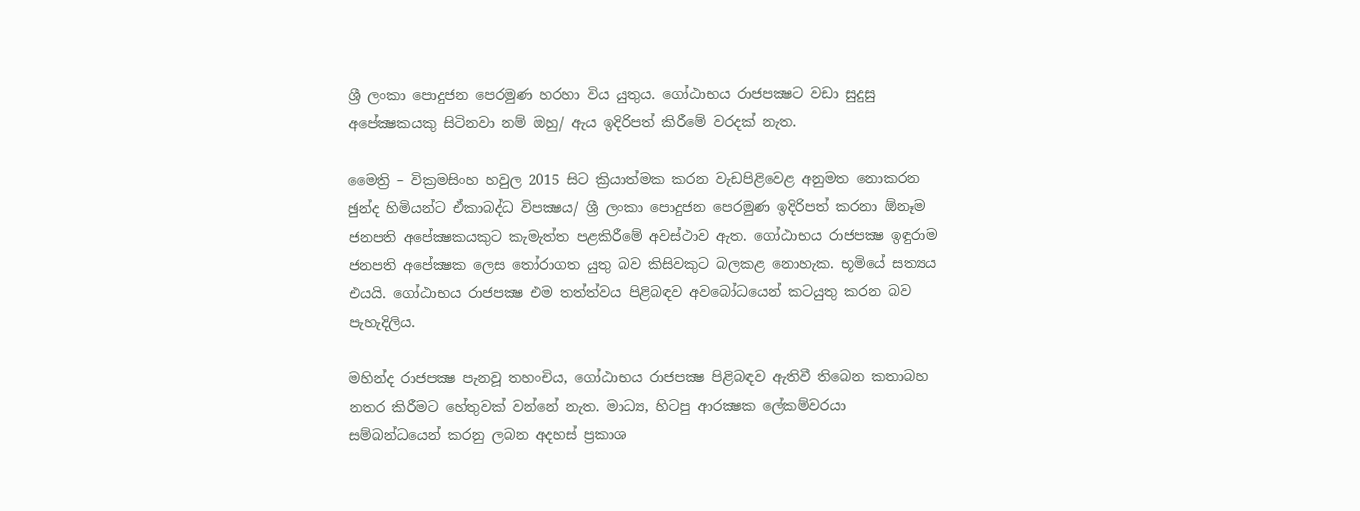ශ්‍රී ලංකා පොදුජන පෙරමුණ හරහා විය යුතුය. ගෝඨාභය රාජපක්‍ෂට වඩා සුදුසු අපේක්‍ෂකයකු සිටිනවා නම් ඔහු/ ඇය ඉදිරිපත් කිරීමේ වරදක් නැත.

මෛත්‍රි – වික්‍රමසිංහ හවුල 2015 සිට ක්‍රියාත්මක කරන වැඩපිළිවෙළ අනුමත නොකරන ඡුන්ද හිමියන්ට ඒකාබද්ධ විපක්‍ෂය/ ශ්‍රී ලංකා පොදුජන පෙරමුණ ඉදිරිපත් කරනා ඕනෑම ජනපති අපේක්‍ෂකයකුට කැමැත්ත පළකිරීමේ අවස්ථාව ඇත. ගෝඨාභය රාජපක්‍ෂ ඉඳුරාම ජනපති අපේක්‍ෂක ලෙස තෝරාගත යුතු බව කිසිවකුට බලකළ නොහැක. භූමියේ සත්‍යය එයයි. ගෝඨාභය රාජපක්‍ෂ එම තත්ත්වය පිළිබඳව අවබෝධයෙන් කටයුතු කරන බව පැහැදිලිය.

මහින්ද රාජපක්‍ෂ පැනවූ තහංචිය, ගෝඨාභය රාජපක්‍ෂ පිළිබඳව ඇතිවී තිබෙන කතාබහ නතර කිරීමට හේතුවක් වන්නේ නැත. මාධ්‍ය, හිටපු ආරක්‍ෂක ලේකම්වරයා සම්බන්ධයෙන් කරනු ලබන අදහස් ප්‍රකාශ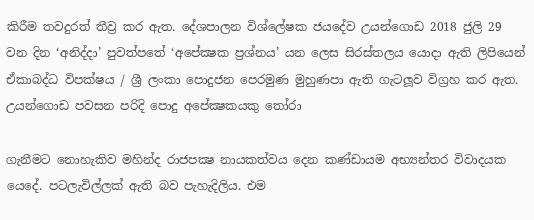කිරීම තවදුරත් තීව්‍ර කර ඇත. දේශපාලන විශ්ලේෂක ජයදේව උයන්ගොඩ 2018 ජුලි 29 වන දින ‘අනිද්දා’ පුවත්පතේ ‘අපේක්‍ෂක ප්‍රශ්නය’ යන ලෙස සිරස්තලය යොදා ඇති ලිපියෙන් ඒකාබද්ධ විපක්ෂය / ශ්‍රී ලංකා පොදුජන පෙරමුණ මුහුණපා ඇති ගැටලූව විග්‍රහ කර ඇත. උයන්ගොඩ පවසන පරිදි පොදු අපේක්‍ෂකයකු තෝරා

ගැනීමට නොහැකිව මහින්ද රාජපක්‍ෂ නායකත්වය දෙන කණ්ඩායම අභ්‍යන්තර විවාදයක යෙදේ. පටලැවිල්ලක් ඇති බව පැහැදිලිය. එම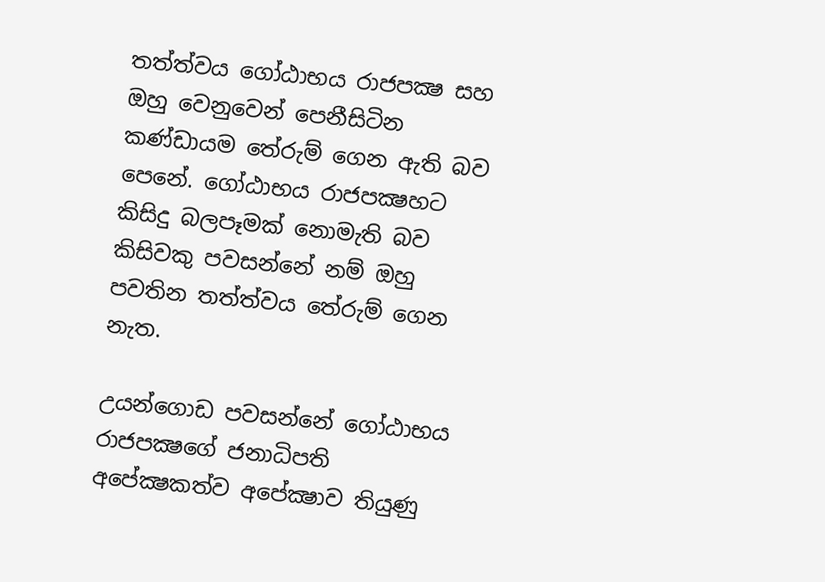තත්ත්වය ගෝඨාභය රාජපක්‍ෂ සහ ඔහු වෙනුවෙන් පෙනීසිටින කණ්ඩායම තේරුම් ගෙන ඇති බව පෙනේ. ගෝඨාභය රාජපක්‍ෂහට කිසිදු බලපෑමක් නොමැති බව කිසිවකු පවසන්නේ නම් ඔහු පවතින තත්ත්වය තේරුම් ගෙන නැත.

උයන්ගොඩ පවසන්නේ ගෝඨාභය රාජපක්‍ෂගේ ජනාධිපති අපේක්‍ෂකත්ව අපේක්‍ෂාව තියුණු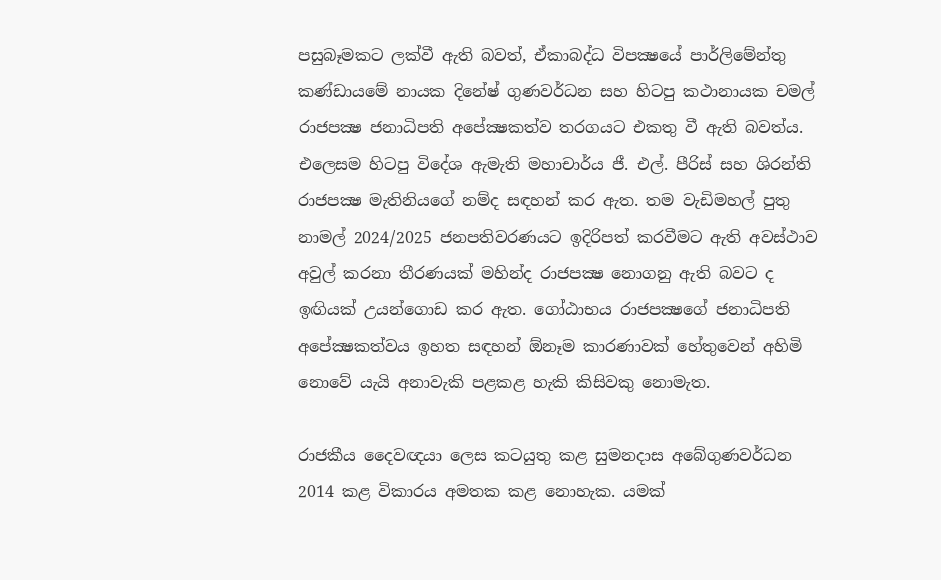පසුබෑමකට ලක්වී ඇති බවත්, ඒකාබද්ධ විපක්‍ෂයේ පාර්ලිමේන්තු කණ්ඩායමේ නායක දිනේෂ් ගුණවර්ධන සහ හිටපු කථානායක චමල් රාජපක්‍ෂ ජනාධිපති අපේක්‍ෂකත්ව තරගයට එකතු වී ඇති බවත්ය. එලෙසම හිටපු විදේශ ඇමැති මහාචාර්ය ජී. එල්. පීරිස් සහ ශිරන්ති රාජපක්‍ෂ මැතිනියගේ නම්ද සඳහන් කර ඇත. තම වැඩිමහල් පුතු නාමල් 2024/2025 ජනපතිවරණයට ඉදිරිපත් කරවීමට ඇති අවස්ථාව අවුල් කරනා තීරණයක් මහින්ද රාජපක්‍ෂ නොගනු ඇති බවට ද ඉඟියක් උයන්ගොඩ කර ඇත. ගෝඨාභය රාජපක්‍ෂගේ ජනාධිපති අපේක්‍ෂකත්වය ඉහත සඳහන් ඕනෑම කාරණාවක් හේතුවෙන් අහිමි නොවේ යැයි අනාවැකි පළකළ හැකි කිසිවකු නොමැත.

රාජකීය දෛවඥයා ලෙස කටයුතු කළ සුමනදාස අබේගුණවර්ධන 2014 කළ විකාරය අමතක කළ නොහැක. යමක්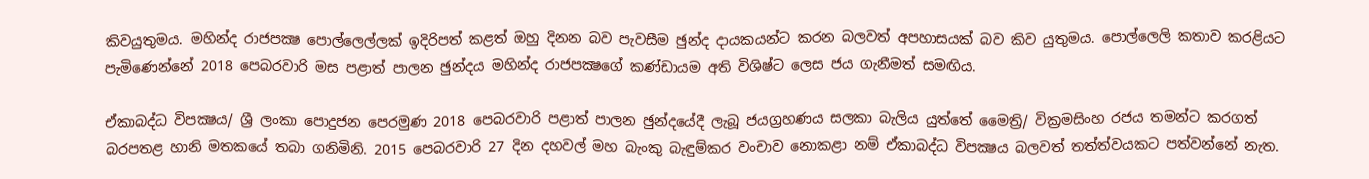කිවයුතුමය. මහින්ද රාජපක්‍ෂ පොල්ලෙල්ලක් ඉදිරිපත් කළත් ඔහු දිනන බව පැවසීම ඡුන්ද දායකයන්ට කරන බලවත් අපහාසයක් බව කිව යුතුමය. පොල්ලෙලි කතාව කරළියට පැමිණෙන්නේ 2018 පෙබරවාරි මස පළාත් පාලන ඡුන්දය මහින්ද රාජපක්‍ෂගේ කණ්ඩායම අති විශිෂ්ට ලෙස ජය ගැනීමත් සමඟිය.

ඒකාබද්ධ විපක්‍ෂය/ ශ්‍රී ලංකා පොදුජන පෙරමුණ 2018 පෙබරවාරි පළාත් පාලන ඡුන්දයේදී ලැබූ ජයග්‍රහණය සලකා බැලිය යුත්තේ මෛත්‍රි/ වික්‍රමසිංහ රජය තමන්ට කරගත් බරපතළ හානි මතකයේ තබා ගනිමිනි. 2015 පෙබරවාරි 27 දින දහවල් මහ බැංකු බැඳුම්කර වංචාව නොකළා නම් ඒකාබද්ධ විපක්‍ෂය බලවත් තත්ත්වයකට පත්වන්නේ නැත.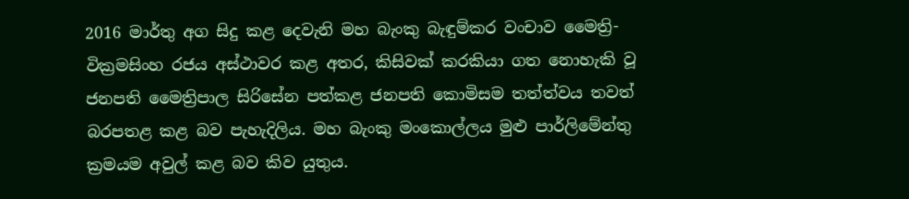2016 මාර්තු අග සිදු කළ දෙවැනි මහ බැංකු බැඳුම්කර වංචාව මෛත්‍රි- වික්‍රමසිංහ රජය අස්ථාවර කළ අතර, කිසිවක් කරකියා ගත නොහැකි වූ ජනපති මෛත්‍රිපාල සිරිසේන පත්කළ ජනපති කොමිසම තත්ත්වය තවත් බරපතළ කළ බව පැහැදිලිය. මහ බැංකු මංකොල්ලය මුළු පාර්ලිමේන්තු ක්‍රමයම අවුල් කළ බව කිව යුතුය.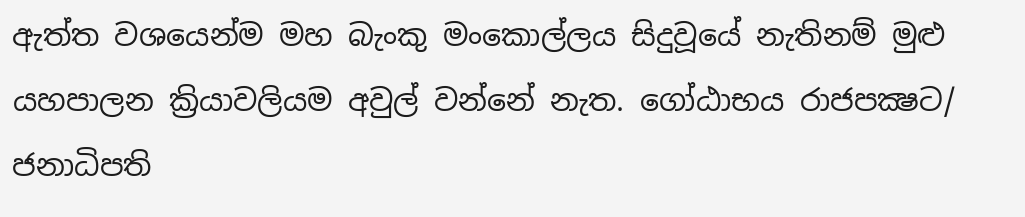ඇත්ත වශයෙන්ම මහ බැංකු මංකොල්ලය සිදුවූයේ නැතිනම් මුළු යහපාලන ක්‍රියාවලියම අවුල් වන්නේ නැත. ගෝඨාභය රාජපක්‍ෂට/ ජනාධිපති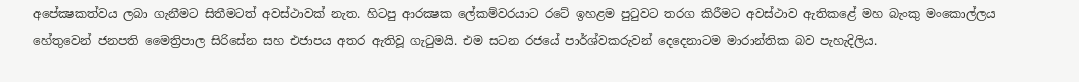අපේක්‍ෂකත්වය ලබා ගැනීමට සිතීමටත් අවස්ථාවක් නැත. හිටපු ආරක්‍ෂක ලේකම්වරයාට රටේ ඉහළම පුටුවට තරග කිරීමට අවස්ථාව ඇතිකළේ මහ බැංකු මංකොල්ලය හේතුවෙන් ජනපති මෛත්‍රිපාල සිරිසේන සහ එජාපය අතර ඇතිවූ ගැටුමයි. එම සටන රජයේ පාර්ශ්වකරුවන් දෙදෙනාටම මාරාන්තික බව පැහැදිලිය.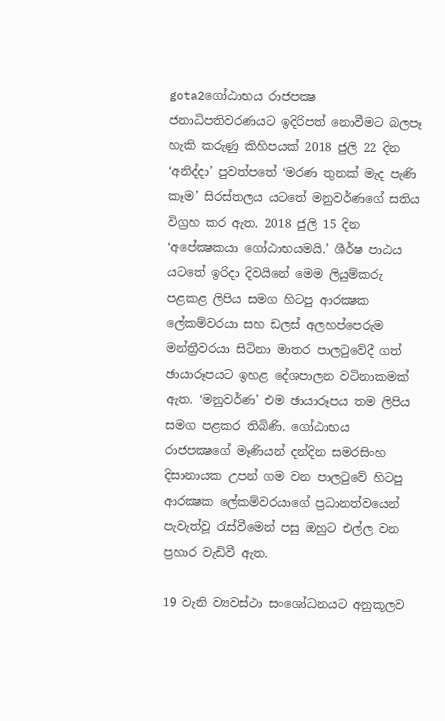gota2ගෝඨාභය රාජපක්‍ෂ ජනාධිපතිවරණයට ඉදිරිපත් නොවීමට බලපෑ හැකි කරුණු කිහිපයක් 2018 ජුලි 22 දින ‘අනිද්දා’ පුවත්පතේ ‘මරණ තුනක් මැද පැණි කෑම’ සිරස්තලය යටතේ මනුවර්ණගේ සතිය විග්‍රහ කර ඇත. 2018 ජුලි 15 දින ‘අපේක්‍ෂකයා ගෝඨාභයමයි.’ ශීර්ෂ පාඨය යටතේ ඉරිදා දිවයිනේ මෙම ලියුම්කරු පළකළ ලිපිය සමග හිටපු ආරක්‍ෂක ලේකම්වරයා සහ ඩලස් අලහප්පෙරුම මන්ත්‍රීවරයා සිටිනා මාතර පාලටුවේදී ගත් ඡායාරූපයට ඉහළ දේශපාලන වටිනාකමක් ඇත. ‘මනුවර්ණ’ එම ඡායාරූපය තම ලිපිය සමග පළකර තිබිණි. ගෝඨාභය රාජපක්‍ෂගේ මෑණියන් දන්දින සමරසිංහ දිසානායක උපන් ගම වන පාලටුවේ හිටපු ආරක්‍ෂක ලේකම්වරයාගේ ප්‍රධානත්වයෙන් පැවැත්වූ රැස්වීමෙන් පසු ඔහුට එල්ල වන ප්‍රහාර වැඩිවී ඇත.

19 වැනි ව්‍යවස්ථා සංශෝධනයට අනුකූලව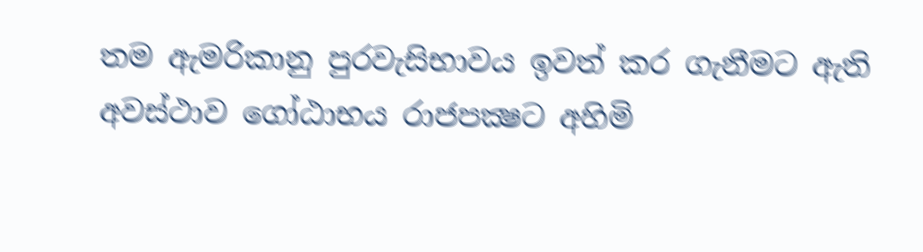තම ඇමරිකානු පුරවැසිභාවය ඉවත් කර ගැනීමට ඇති අවස්ථාව ගෝඨාභය රාජපක්‍ෂට අහිමි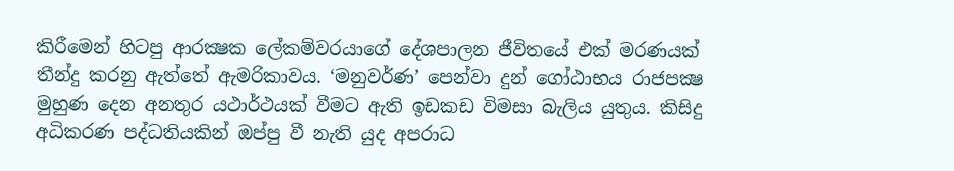කිරීමෙන් හිටපු ආරක්‍ෂක ලේකම්වරයාගේ දේශපාලන ජීවිතයේ එක් මරණයක් තීන්දු කරනු ඇත්තේ ඇමරිකාවය. ‘මනුවර්ණ’ පෙන්වා දුන් ගෝඨාභය රාජපක්‍ෂ මුහුණ දෙන අනතුර යථාර්ථයක් වීමට ඇති ඉඩකඩ විමසා බැලිය යුතුය. කිසිදු අධිකරණ පද්ධතියකින් ඔප්පු වී නැති යුද අපරාධ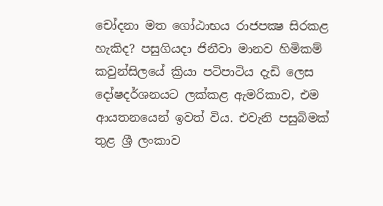චෝදනා මත ගෝඨාභය රාජපක්‍ෂ සිරකළ හැකිද? පසුගියදා ජිනීවා මානව හිමිකම් කවුන්සිලයේ ක්‍රියා පටිපාටිය දැඩි ලෙස දෝෂදර්ශනයට ලක්කළ ඇමරිකාව, එම ආයතනයෙන් ඉවත් විය. එවැනි පසුබිමක් තුළ ශ්‍රී ලංකාව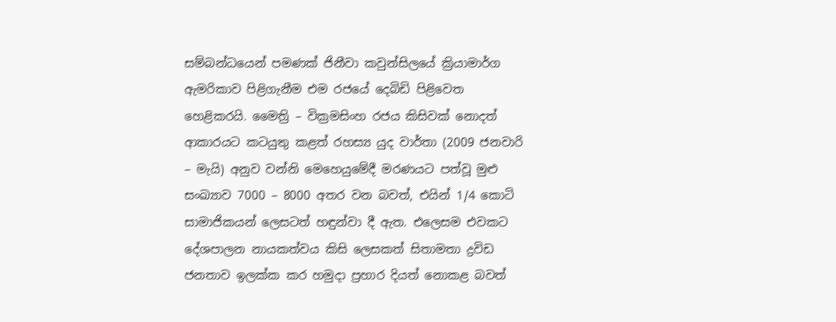සම්බන්ධයෙන් පමණක් ජිනීවා කවුන්සිලයේ ක්‍රියාමාර්ග ඇමරිකාව පිළිගැනීම එම රජයේ දෙබිඩි පිළිවෙත හෙළිකරයි. මෛත්‍රි – වික්‍රමසිංහ රජය කිසිවක් නොදත් ආකාරයට කටයුතු කළත් රහස්‍ය යුද වාර්තා (2009 ජනවාරි – මැයි) අනුව වන්නි මෙහෙයුමේදී මරණයට පත්වූ මුළු සංඛ්‍යාව 7000 – 8000 අතර වන බවත්, එයින් 1/4 කොටි සාමාජිකයන් ලෙසටත් හඳුන්වා දී ඇත. එලෙසම එවකට දේශපාලන නායකත්වය කිසි ලෙසකත් සිතාමතා ද්‍රවිඩ ජනතාව ඉලක්ක කර හමුදා ප්‍රහාර දියත් නොකළ බවත්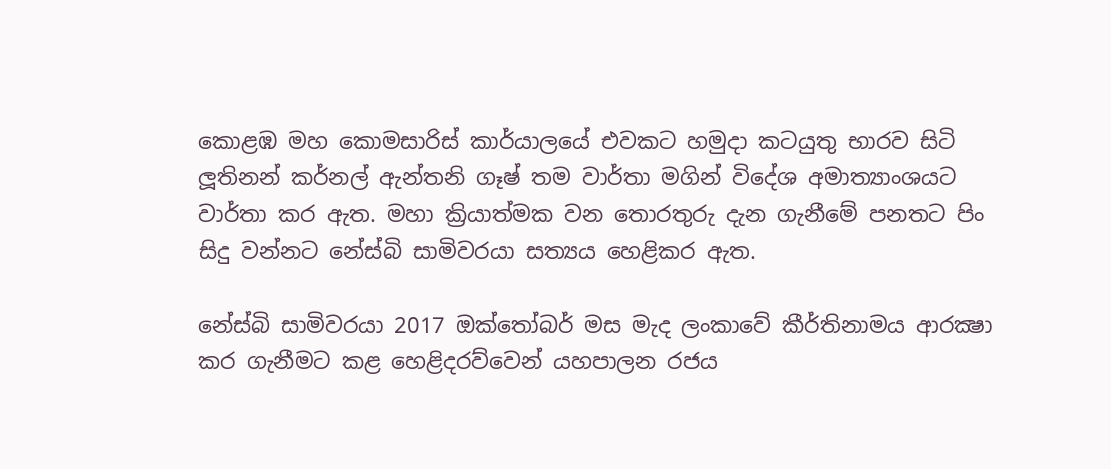කොළඹ මහ කොමසාරිස් කාර්යාලයේ එවකට හමුදා කටයුතු භාරව සිටි ලූතිනන් කර්නල් ඇන්තනි ගෑෂ් තම වාර්තා මගින් විදේශ අමාත්‍යාංශයට වාර්තා කර ඇත. මහා ක්‍රියාත්මක වන තොරතුරු දැන ගැනීමේ පනතට පිං සිදු වන්නට නේස්බි සාමිවරයා සත්‍යය හෙළිකර ඇත.

නේස්බි සාමිවරයා 2017 ඔක්තෝබර් මස මැද ලංකාවේ කීර්තිනාමය ආරක්‍ෂා කර ගැනීමට කළ හෙළිදරව්වෙන් යහපාලන රජය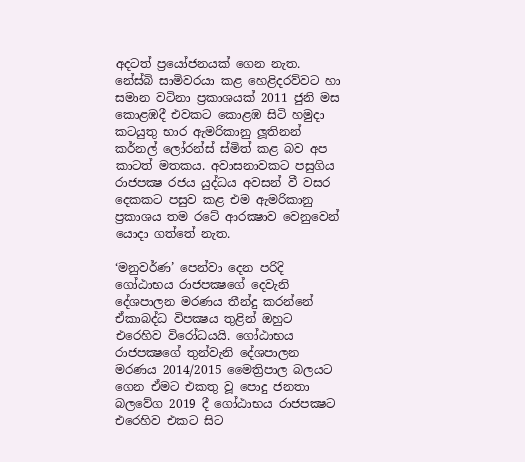අදටත් ප්‍රයෝජනයක් ගෙන නැත. නේස්බි සාමිවරයා කළ හෙළිදරව්වට හා සමාන වටිනා ප්‍රකාශයක් 2011 ජුනි මස කොළඹදී එවකට කොළඹ සිටි හමුදා කටයුතු භාර ඇමරිකානු ලූතිනන් කර්නල් ලෝරන්ස් ස්මිත් කළ බව අප කාටත් මතකය. අවාසනාවකට පසුගිය රාජපක්‍ෂ රජය යුද්ධය අවසන් වී වසර දෙකකට පසුව කළ එම ඇමරිකානු ප්‍රකාශය තම රටේ ආරක්‍ෂාව වෙනුවෙන් යොදා ගත්තේ නැත.

‘මනුවර්ණ’ පෙන්වා දෙන පරිදි ගෝඨාභය රාජපක්‍ෂගේ දෙවැනි දේශපාලන මරණය තීන්දු කරන්නේ ඒකාබද්ධ විපක්‍ෂය තුළින් ඔහුට එරෙහිව විරෝධයයි. ගෝඨාභය රාජපක්‍ෂගේ තුන්වැනි දේශපාලන මරණය 2014/2015 මෛත්‍රිපාල බලයට ගෙන ඒමට එකතු වූ පොදු ජනතා බලවේග 2019 දී ගෝඨාභය රාජපක්‍ෂට එරෙහිව එකට සිට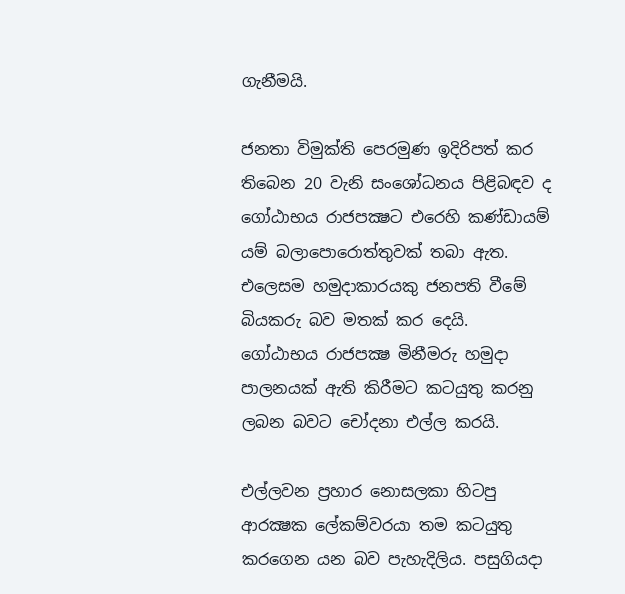ගැනීමයි.

ජනතා විමුක්ති පෙරමුණ ඉදිරිපත් කර තිබෙන 20 වැනි සංශෝධනය පිළිබඳව ද ගෝඨාභය රාජපක්‍ෂට එරෙහි කණ්ඩායම් යම් බලාපොරොත්තුවක් තබා ඇත. එලෙසම හමුදාකාරයකු ජනපති වීමේ බියකරු බව මතක් කර දෙයි. ගෝඨාභය රාජපක්‍ෂ මිනීමරු හමුදා පාලනයක් ඇති කිරීමට කටයුතු කරනු ලබන බවට චෝදනා එල්ල කරයි.

එල්ලවන ප්‍රහාර නොසලකා හිටපු ආරක්‍ෂක ලේකම්වරයා තම කටයුතු කරගෙන යන බව පැහැදිලිය. පසුගියදා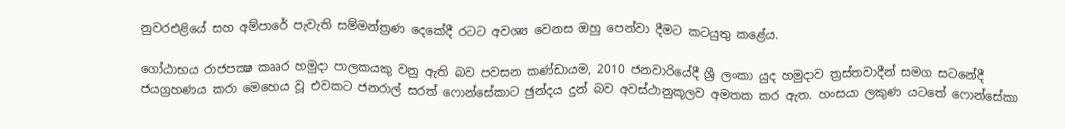නුවරඑළියේ සහ අම්පාරේ පැවැති සම්මන්ත්‍රණ දෙකේදී රටට අවශ්‍ය වෙනස ඔහු පෙන්වා දීමට කටයුතු කළේය.

ගෝඨාභය රාජපක්‍ෂ කෲර හමුදා පාලකයකු වනු ඇති බව පවසන කණ්ඩායම, 2010 ජනවාරියේදී ශ්‍රී ලංකා යුද හමුදාව ත්‍රස්තවාදීන් සමග සටනේදී ජයග්‍රහණය කරා මෙහෙය වූ එවකට ජනරාල් සරත් ෆොන්සේකාට ඡුන්දය දුන් බව අවස්ථානුකූලව අමතක කර ඇත. හංසයා ලකුණ යටතේ ෆොන්සේකා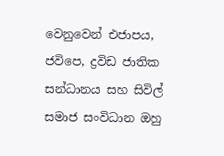වෙනුවෙන් එජාපය, ජවිපෙ, ද්‍රවිඩ ජාතික සන්ධානය සහ සිවිල් සමාජ සංවිධාන ඔහු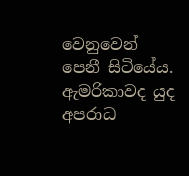වෙනුවෙන් පෙනී සිටියේය. ඇමරිකාවද යුද අපරාධ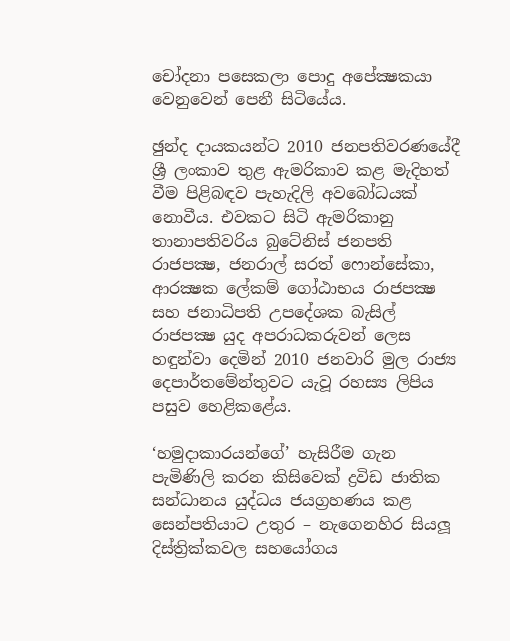චෝදනා පසෙකලා පොදු අපේක්‍ෂකයා වෙනුවෙන් පෙනී සිටියේය.

ඡුන්ද දායකයන්ට 2010 ජනපතිවරණයේදී ශ්‍රී ලංකාව තුළ ඇමරිකාව කළ මැදිහත් වීම පිළිබඳව පැහැදිලි අවබෝධයක් නොවීය. එවකට සිටි ඇමරිකානු තානාපතිවරිය බුටේනිස් ජනපති රාජපක්‍ෂ, ජනරාල් සරත් ෆොන්සේකා, ආරක්‍ෂක ලේකම් ගෝඨාභය රාජපක්‍ෂ සහ ජනාධිපති උපදේශක බැසිල් රාජපක්‍ෂ යුද අපරාධකරුවන් ලෙස හඳුන්වා දෙමින් 2010 ජනවාරි මුල රාජ්‍ය දෙපාර්තමේන්තුවට යැවූ රහස්‍ය ලිපිය පසුව හෙළිකළේය.

‘හමුදාකාරයන්ගේ’ හැසිරීම ගැන පැමිණිලි කරන කිසිවෙක් ද්‍රවිඩ ජාතික සන්ධානය යුද්ධය ජයග්‍රහණය කළ සෙන්පතියාට උතුර – නැගෙනහිර සියලූ දිස්ත්‍රික්කවල සහයෝගය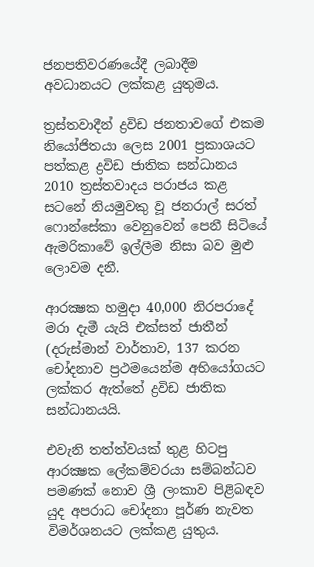ජනපතිවරණයේදී ලබාදීම අවධානයට ලක්කළ යුතුමය.

ත්‍රස්තවාදීන් ද්‍රවිඩ ජනතාවගේ එකම නියෝජිතයා ලෙස 2001 ප්‍රකාශයට පත්කළ ද්‍රවිඩ ජාතික සන්ධානය 2010 ත්‍රස්තවාදය පරාජය කළ සටනේ නියමුවකු වූ ජනරාල් සරත් ෆොන්සේකා වෙනුවෙන් පෙනී සිටියේ ඇමරිකාවේ ඉල්ලීම නිසා බව මුළු ලොවම දනී.

ආරක්‍ෂක හමුදා 40,000 නිරපරාදේ මරා දැමී යැයි එක්සත් ජාතීන් (දරුස්මාන් වාර්තාව, 137 කරන චෝදනාව ප්‍රථමයෙන්ම අභියෝගයට ලක්කර ඇත්තේ ද්‍රවිඩ ජාතික සන්ධානයයි.

එවැනි තත්ත්වයක් තුළ හිටපු ආරක්‍ෂක ලේකම්වරයා සම්බන්ධව පමණක් නොව ශ්‍රී ලංකාව පිළිබඳව යුද අපරාධ චෝදනා පූර්ණ නැවත විමර්ශනයට ලක්කළ යුතුය.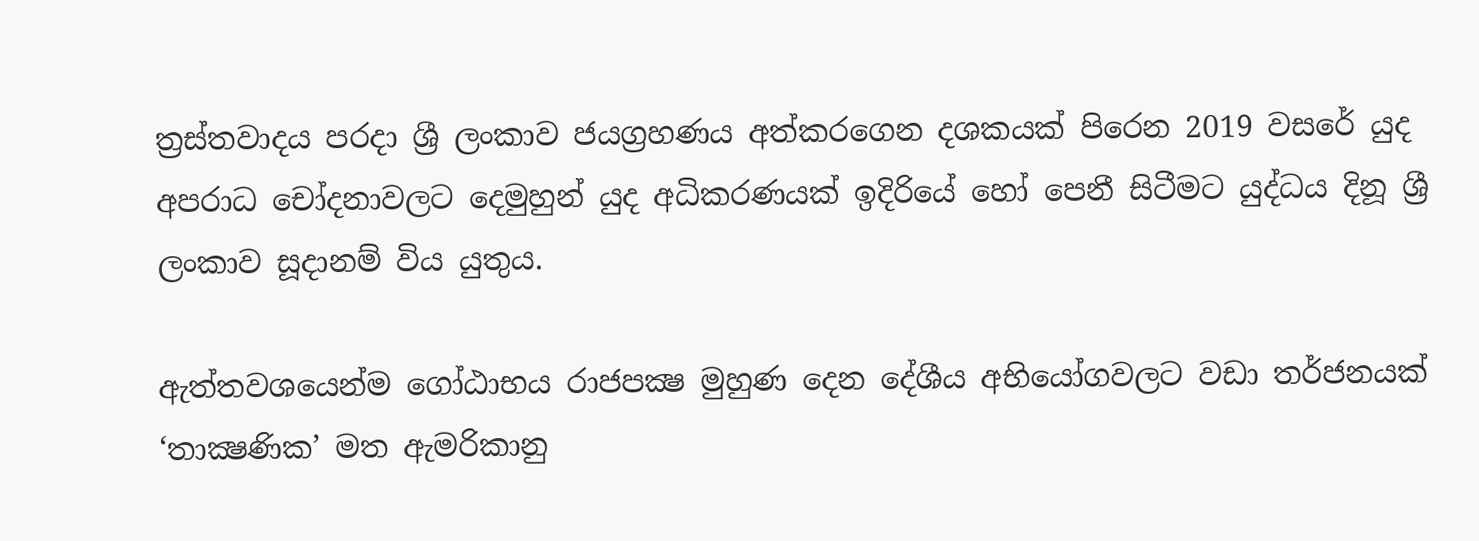ත්‍රස්තවාදය පරදා ශ්‍රී ලංකාව ජයග්‍රහණය අත්කරගෙන දශකයක් පිරෙන 2019 වසරේ යුද අපරාධ චෝදනාවලට දෙමුහුන් යුද අධිකරණයක් ඉදිරියේ හෝ පෙනී සිටීමට යුද්ධය දිනූ ශ්‍රී ලංකාව සූදානම් විය යුතුය.

ඇත්තවශයෙන්ම ගෝඨාභය රාජපක්‍ෂ මුහුණ දෙන දේශීය අභියෝගවලට වඩා තර්ජනයක් ‘තාක්‍ෂණික’ මත ඇමරිකානු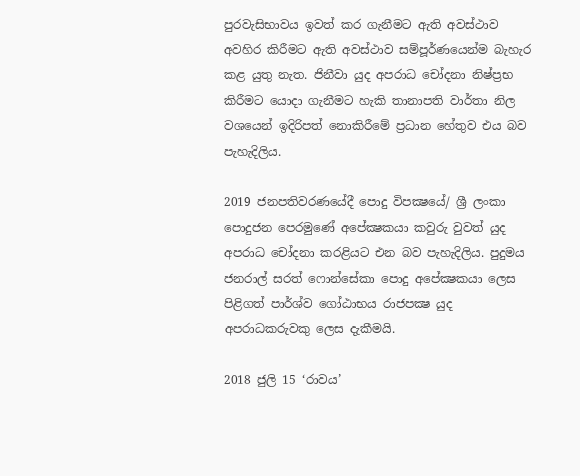පුරවැසිභාවය ඉවත් කර ගැනීමට ඇති අවස්ථාව අවහිර කිරීමට ඇති අවස්ථාව සම්පූර්ණයෙන්ම බැහැර කළ යුතු නැත. ජිනීවා යුද අපරාධ චෝදනා නිෂ්ප්‍රභ කිරීමට යොදා ගැනීමට හැකි තානාපති වාර්තා නිල වශයෙන් ඉදිරිපත් නොකිරීමේ ප්‍රධාන හේතුව එය බව පැහැදිලිය.

2019 ජනපතිවරණයේදී පොදු විපක්‍ෂයේ/ ශ්‍රී ලංකා පොදුජන පෙරමුණේ අපේක්‍ෂකයා කවුරු වුවත් යුද අපරාධ චෝදනා කරළියට එන බව පැහැදිලිය. පුදුමය ජනරාල් සරත් ෆොන්සේකා පොදු අපේක්‍ෂකයා ලෙස පිළිගත් පාර්ශ්ව ගෝඨාභය රාජපක්‍ෂ යුද අපරාධකරුවකු ලෙස දැකීමයි.

2018 ජුලි 15 ‘රාවය’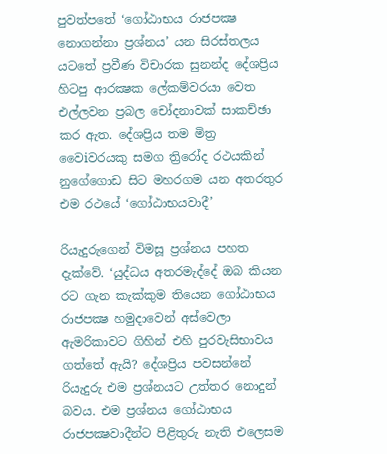පුවත්පතේ ‘ගෝඨාභය රාජපක්‍ෂ නොගන්නා ප්‍රශ්නය’ යන සිරස්තලය යටතේ ප්‍රවීණ විචාරක සුනන්ද දේශප්‍රිය හිටපු ආරක්‍ෂක ලේකම්වරයා වෙත එල්ලවන ප්‍රබල චෝදනාවක් සාකච්ඡා කර ඇත. දේශප්‍රිය තම මිත්‍ර වෛiවරයකු සමග ත්‍රිරෝද රථයකින් නුගේගොඩ සිට මහරගම යන අතරතුර එම රථයේ ‘ගෝඨාභයවාදී’

රියැදුරුගෙන් විමසූ ප්‍රශ්නය පහත දැක්වේ. ‘යුද්ධය අතරමැද්දේ ඔබ කියන රට ගැන කැක්කුම තියෙන ගෝඨාභය රාජපක්‍ෂ හමුදාවෙන් අස්වෙලා ඇමරිකාවට ගිහින් එහි පුරවැසිභාවය ගත්තේ ඇයි? දේශප්‍රිය පවසන්නේ රියැදුරු එම ප්‍රශ්නයට උත්තර නොදුන් බවය. එම ප්‍රශ්නය ගෝඨාභය රාජපක්‍ෂවාදීන්ට පිළිතුරු නැති එලෙසම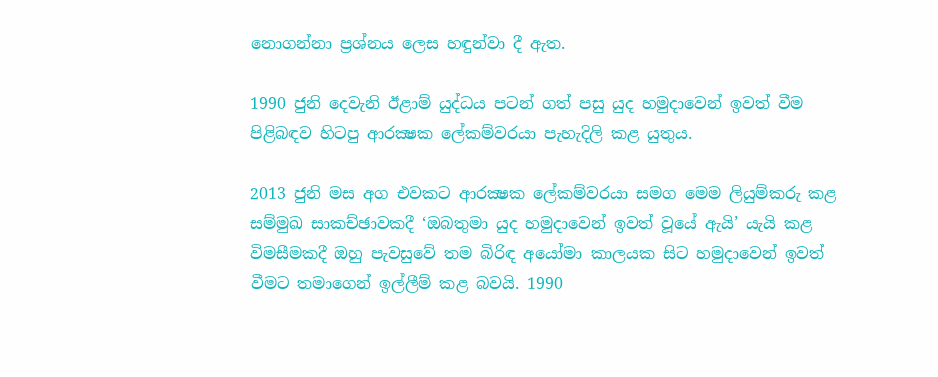නොගන්නා ප්‍රශ්නය ලෙස හඳුන්වා දී ඇත.

1990 ජුනි දෙවැනි ඊළාම් යුද්ධය පටන් ගත් පසු යුද හමුදාවෙන් ඉවත් වීම පිළිබඳව හිටපු ආරක්‍ෂක ලේකම්වරයා පැහැදිලි කළ යුතුය.

2013 ජුනි මස අග එවකට ආරක්‍ෂක ලේකම්වරයා සමග මෙම ලියුම්කරු කළ සම්මුඛ සාකච්ඡාවකදී ‘ඔබතුමා යුද හමුදාවෙන් ඉවත් වූයේ ඇයි’ යැයි කළ විමසීමකදී ඔහු පැවසුවේ තම බිරිඳ අයෝමා කාලයක සිට හමුදාවෙන් ඉවත් වීමට තමාගෙන් ඉල්ලීම් කළ බවයි. 1990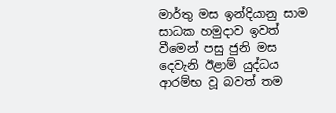මාර්තු මස ඉන්දියානු සාම සාධක හමුදාව ඉවත් වීමෙන් පසු ජුනි මස දෙවැනි ඊළාම් යුද්ධය ආරම්භ වූ බවත් තම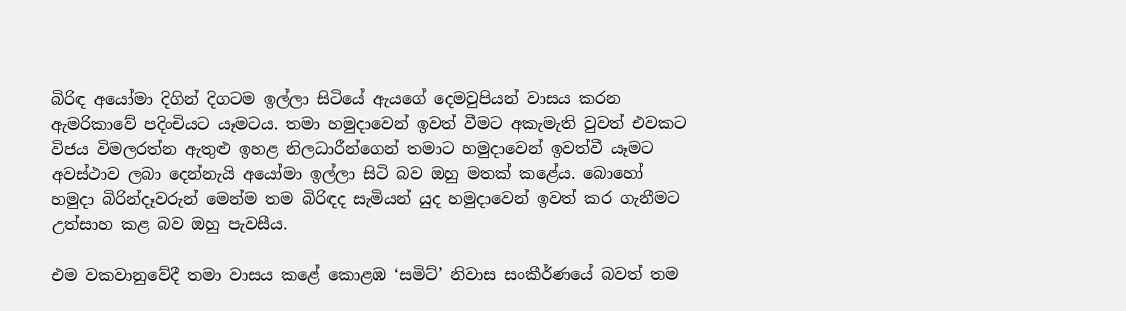බිරිඳ අයෝමා දිගින් දිගටම ඉල්ලා සිටියේ ඇයගේ දෙමවුපියන් වාසය කරන ඇමරිකාවේ පදිංචියට යෑමටය. තමා හමුදාවෙන් ඉවත් වීමට අකැමැති වුවත් එවකට විජය විමලරත්න ඇතුළු ඉහළ නිලධාරීන්ගෙන් තමාට හමුදාවෙන් ඉවත්වී යෑමට අවස්ථාව ලබා දෙන්නැයි අයෝමා ඉල්ලා සිටි බව ඔහු මතක් කළේය. බොහෝ හමුදා බිරින්දෑවරුන් මෙන්ම තම බිරිඳද සැමියන් යුද හමුදාවෙන් ඉවත් කර ගැනීමට උත්සාහ කළ බව ඔහු පැවසීය.

එම වකවානුවේදී තමා වාසය කළේ කොළඹ ‘සමිට්’ නිවාස සංකීර්ණයේ බවත් තම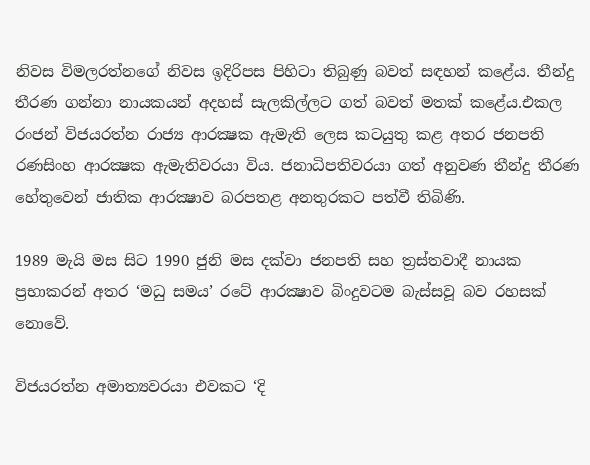නිවස විමලරත්නගේ නිවස ඉදිරිපස පිහිටා තිබුණු බවත් සඳහන් කළේය. තීන්දු තීරණ ගන්නා නායකයන් අදහස් සැලකිල්ලට ගත් බවත් මතක් කළේය.එකල රංජන් විජයරත්න රාජ්‍ය ආරක්‍ෂක ඇමැති ලෙස කටයුතු කළ අතර ජනපති රණසිංහ ආරක්‍ෂක ඇමැතිවරයා විය. ජනාධිපතිවරයා ගත් අනුවණ තීන්දු තීරණ හේතුවෙන් ජාතික ආරක්‍ෂාව බරපතළ අනතුරකට පත්වී තිබිණි.

1989 මැයි මස සිට 1990 ජුනි මස දක්වා ජනපති සහ ත්‍රස්තවාදී නායක ප්‍රභාකරන් අතර ‘මධු සමය’ රටේ ආරක්‍ෂාව බිංදුවටම බැස්සවූ බව රහසක් නොවේ.

විජයරත්න අමාත්‍යවරයා එවකට ‘දි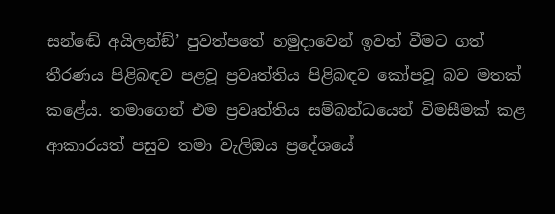සන්ඬේ අයිලන්ඞ්’ පුවත්පතේ හමුදාවෙන් ඉවත් වීමට ගත් තීරණය පිළිබඳව පළවූ ප්‍රවෘත්තිය පිළිබඳව කෝපවූ බව මතක් කළේය. තමාගෙන් එම ප්‍රවෘත්තිය සම්බන්ධයෙන් විමසීමක් කළ ආකාරයත් පසුව තමා වැලිඔය ප්‍රදේශයේ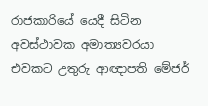රාජකාරියේ යෙදී සිටින අවස්ථාවක අමාත්‍යවරයා එවකට උතුරු ආඥාපති මේජර්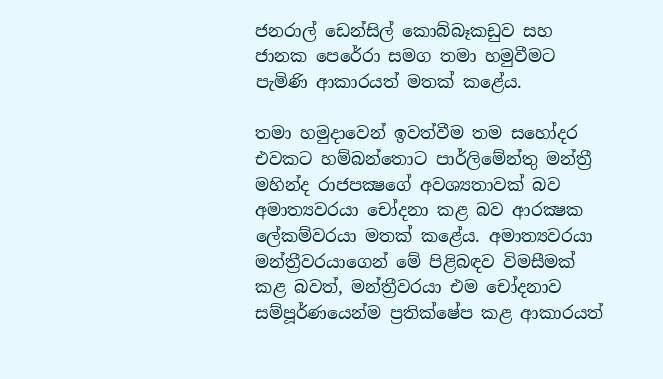ජනරාල් ඩෙන්සිල් කොබ්බෑකඩුව සහ ජානක පෙරේරා සමග තමා හමුවීමට පැමිණි ආකාරයත් මතක් කළේය.

තමා හමුදාවෙන් ඉවත්වීම තම සහෝදර එවකට හම්බන්තොට පාර්ලිමේන්තු මන්ත්‍රී මහින්ද රාජපක්‍ෂගේ අවශ්‍යතාවක් බව අමාත්‍යවරයා චෝදනා කළ බව ආරක්‍ෂක ලේකම්වරයා මතක් කළේය. අමාත්‍යවරයා මන්ත්‍රීවරයාගෙන් මේ පිළිබඳව විමසීමක් කළ බවත්, මන්ත්‍රීවරයා එම චෝදනාව සම්පූර්ණයෙන්ම ප්‍රතික්ෂේප කළ ආකාරයත්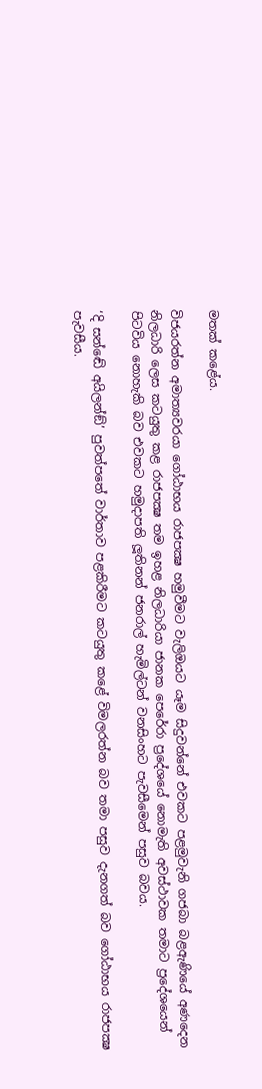මතක් කළේය.

විජයරත්න අමාත්‍යවරයා ගෝඨාභය රාජපක්‍ෂ හමුවීමට වැලිඔයට යෑම සිදුවන්නේ එවකට පළමුවැනි ගජබා බළඇණියේ අණදෙන නිලධාරි ලෙස කටයුතු කළ රාජපක්‍ෂ තම ඉහළ නිලධාරියා ජානක පෙරේරා ප්‍රදේශයේ නොමැති අවස්ථාවක තමාට ප්‍රදේශයෙන් පිටවිය නොහැකි බව එවකට හමුදාපති ලූතිනන් ජනරාල් හැමිල්ටන් වනසිංහට පැවසීමෙන් පසුව බවය.

‘දි සන්ඬේ අයිලන්ඞ්’ පුවත්පතේ වාර්තාව පළකිරීමට කටයුතු කළේ විමලරත්න බව තමා පසුව දැනගත් බව ගෝඨාභය රාජපක්‍ෂ පැවසීය.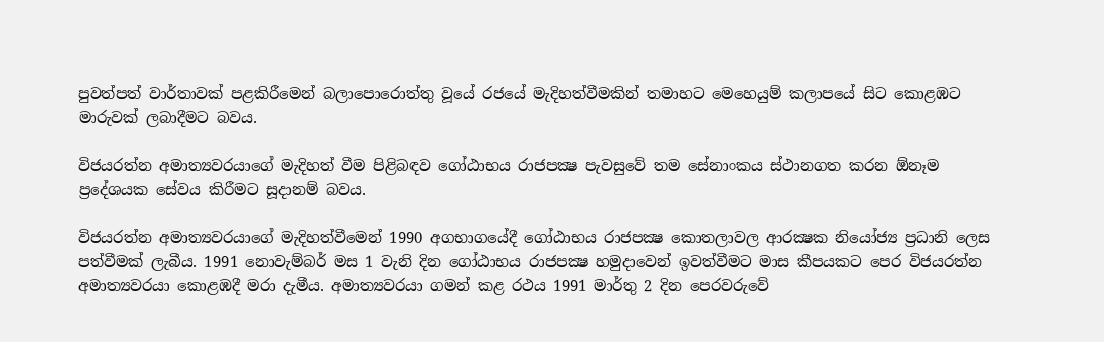පුවත්පත් වාර්තාවක් පළකිරීමෙන් බලාපොරොත්තු වූයේ රජයේ මැදිහත්වීමකින් තමාහට මෙහෙයුම් කලාපයේ සිට කොළඹට මාරුවක් ලබාදීමට බවය.

විජයරත්න අමාත්‍යවරයාගේ මැදිහත් වීම පිළිබඳව ගෝඨාභය රාජපක්‍ෂ පැවසුවේ තම සේනාංකය ස්ථානගත කරන ඕනෑම ප්‍රදේශයක සේවය කිරීමට සූදානම් බවය.

විජයරත්න අමාත්‍යවරයාගේ මැදිහත්වීමෙන් 1990 අගභාගයේදී ගෝඨාභය රාජපක්‍ෂ කොතලාවල ආරක්‍ෂක නියෝජ්‍ය ප්‍රධානි ලෙස පත්වීමක් ලැබීය. 1991 නොවැම්බර් මස 1 වැනි දින ගෝඨාභය රාජපක්‍ෂ හමුදාවෙන් ඉවත්වීමට මාස කීපයකට පෙර විජයරත්න අමාත්‍යවරයා කොළඹදී මරා දැමීය. අමාත්‍යවරයා ගමන් කළ රථය 1991 මාර්තු 2 දින පෙරවරුවේ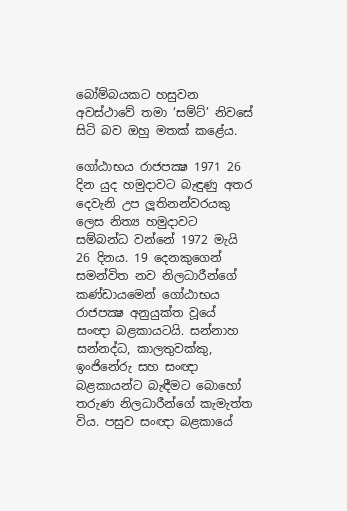බෝම්බයකට හසුවන අවස්ථාවේ තමා ‘සම්ට්’ නිවසේ සිටි බව ඔහු මතක් කළේය.

ගෝඨාභය රාජපක්‍ෂ 1971 26 දින යුද හමුදාවට බැඳුණු අතර දෙවැනි උප ලූතිනන්වරයකු ලෙස නිත්‍ය හමුදාවට සම්බන්ධ වන්නේ 1972 මැයි 26 දිනය. 19 දෙනකුගෙන් සමන්විත නව නිලධාරීන්ගේ කණ්ඩායමෙන් ගෝඨාභය රාජපක්‍ෂ අනුයුක්ත වූයේ සංඥා බළකායටයි. සන්නාහ සන්නද්ධ, කාලතුවක්කු, ඉංජිනේරු සහ සංඥා බළකායන්ට බැඳීමට බොහෝ තරුණ නිලධාරීන්ගේ කැමැත්ත විය. පසුව සංඥා බළකායේ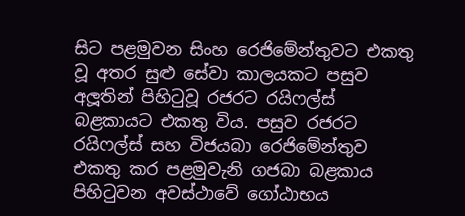සිට පළමුවන සිංහ රෙජිමේන්තුවට එකතු වූ අතර සුළු සේවා කාලයකට පසුව අලූතින් පිහිටුවූ රජරට රයිෆල්ස් බළකායට එකතු විය. පසුව රජරට රයිෆල්ස් සහ විජයබා රෙජිමේන්තුව එකතු කර පළමුවැනි ගජබා බළකාය පිහිටුවන අවස්ථාවේ ගෝඨාභය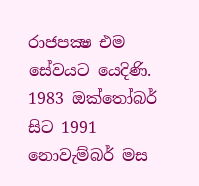රාජපක්‍ෂ එම සේවයට යෙදිණි. 1983 ඔක්තෝබර් සිට 1991 නොවැම්බර් මස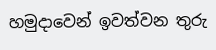හමුදාවෙන් ඉවත්වන තුරු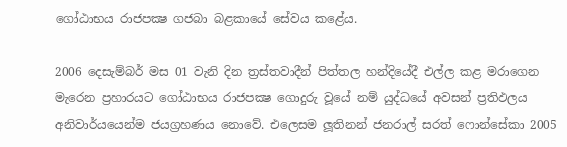ගෝඨාභය රාජපක්‍ෂ ගජබා බළකායේ සේවය කළේය.

2006 දෙසැම්බර් මස 01 වැනි දින ත්‍රස්තවාදීන් පිත්තල හන්දියේදී එල්ල කළ මරාගෙන මැරෙන ප්‍රහාරයට ගෝඨාභය රාජපක්‍ෂ ගොදුරු වූයේ නම් යුද්ධයේ අවසන් ප්‍රතිඵලය අනිවාර්යයෙන්ම ජයග්‍රහණය නොවේ. එලෙසම ලූතිනන් ජනරාල් සරත් ෆොන්සේකා 2005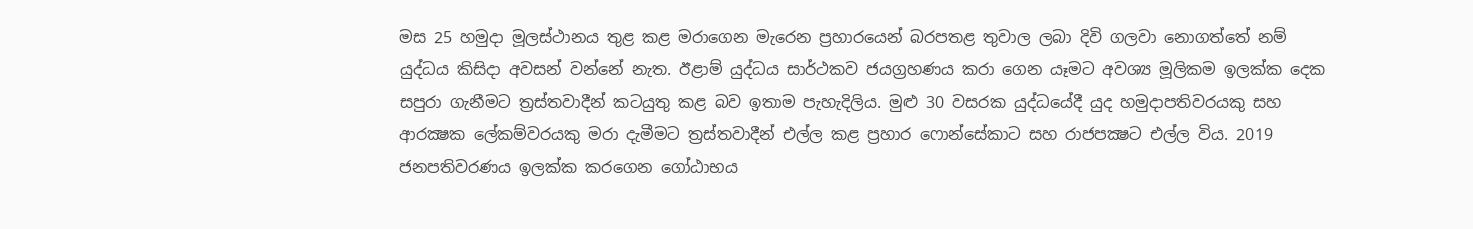මස 25 හමුදා මූලස්ථානය තුළ කළ මරාගෙන මැරෙන ප්‍රහාරයෙන් බරපතළ තුවාල ලබා දිවි ගලවා නොගත්තේ නම් යුද්ධය කිසිදා අවසන් වන්නේ නැත. ඊළාම් යුද්ධය සාර්ථකව ජයග්‍රහණය කරා ගෙන යෑමට අවශ්‍ය මූලිකම ඉලක්ක දෙක සපුරා ගැනීමට ත්‍රස්තවාදීන් කටයුතු කළ බව ඉතාම පැහැදිලිය. මුළු 30 වසරක යුද්ධයේදී යුද හමුදාපතිවරයකු සහ ආරක්‍ෂක ලේකම්වරයකු මරා දැමීමට ත්‍රස්තවාදීන් එල්ල කළ ප්‍රහාර ෆොන්සේකාට සහ රාජපක්‍ෂට එල්ල විය. 2019 ජනපතිවරණය ඉලක්ක කරගෙන ගෝඨාභය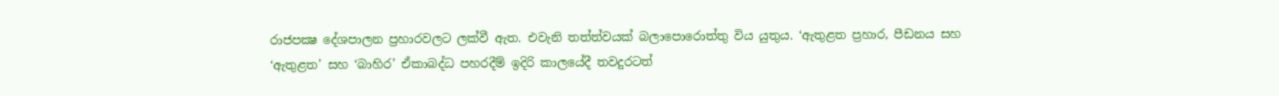රාජපක්‍ෂ දේශපාලන ප්‍රහාරවලට ලක්වී ඇත. එවැනි තත්ත්වයක් බලාපොරොත්තු විය යුතුය. ‘ඇතුළත ප්‍රහාර, පීඩනය සහ ‘ඇතුළත’ සහ ‘බාහිර’ ඒකාබද්ධ පහරදීම් ඉදිරි කාලයේදී තවදුරටත්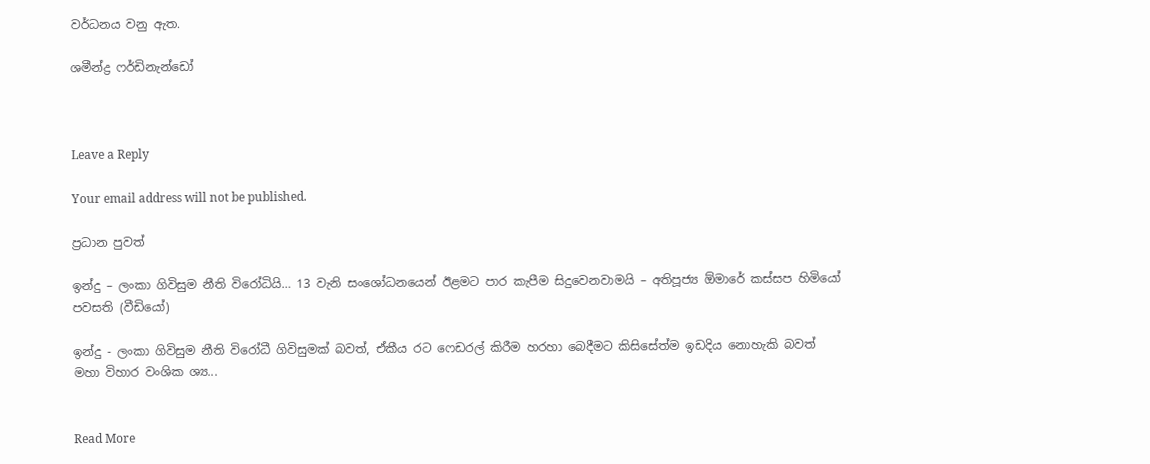වර්ධනය වනු ඇත.

ශමීන්ද්‍ර ෆර්ඩිනැන්ඩෝ



Leave a Reply

Your email address will not be published.

ප්‍රධාන පුවත්

ඉන්දු – ලංකා ගිවිසුම නීති විරෝධියි… 13 වැනි සංශෝධනයෙන් ඊළමට පාර කැපීම සිදුවෙනවාමයි – අතිපූජ්‍ය ඕමාරේ කස්සප හිමියෝ පවසති (වීඩියෝ)

ඉන්දු - ලංකා ගිවිසුම නීති විරෝධී ගිවිසුමක් බවත්, ඒකීය රට ෆෙඩරල් කිරීම හරහා බෙදීමට කිසිසේත්ම ඉඩදිය නොහැකි බවත් මහා විහාර වංශික ශ්‍ය...


Read More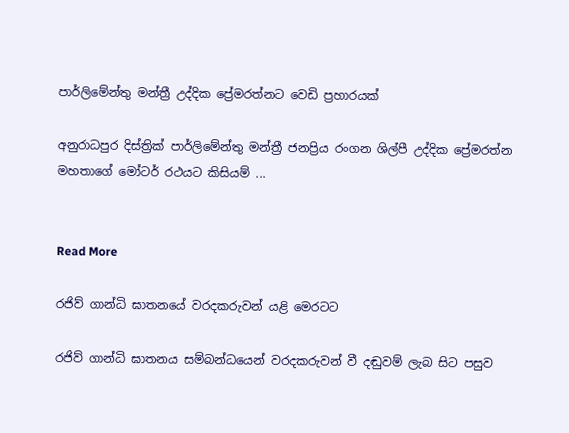පාර්ලිමේන්තු මන්ත්‍රී උද්දික ප්‍රේමරත්නට වෙඩි ප්‍රහාරයක්

අනුරාධපුර දිස්ත්‍රික් පාර්ලිමේන්තු මන්ත්‍රී ජනප්‍රිය රංගන ශිල්පී උද්දික ප්‍රේමරත්න මහතාගේ මෝටර් රථයට කිසියම් ...


Read More

රජිව් ගාන්ධි ඝාතනයේ වරදකරුවන් යළි මෙරටට

රජිව් ගාන්ධි ඝාතනය සම්බන්ධයෙන් වරදකරුවන් වී දඬුවම් ලැබ සිට පසුව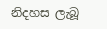නිදහස ලැබූ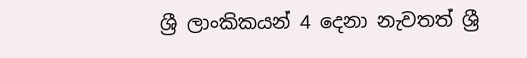ශ්‍රී ලාංකිකයන් 4 දෙනා නැවතත් ශ්‍රී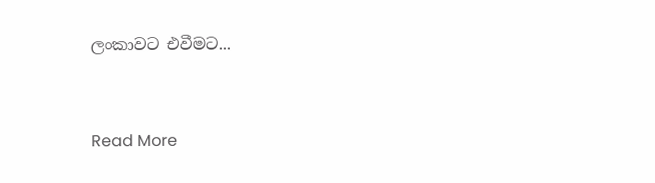ලංකාවට එවීමට...


Read More